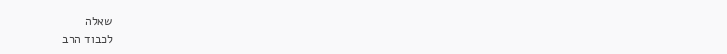שאלה
לכבוד הרב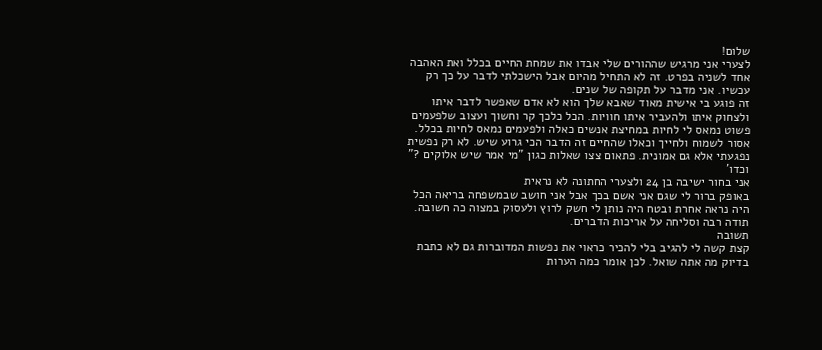שלום!
לצערי אני מרגיש שההורים שלי אבדו את שמחת החיים בכלל ואת האהבה אחד לשניה בפרט. זה לא התחיל מהיום אבל הישכלתי לדבר על כך רק עכשיו. אני מדבר על תקופה של שנים.
זה פוגע בי אישית מאוד שאבא שלך הוא לא אדם שאפשר לדבר איתו ולצחוק איתו ולהעביר איתו חוויות. הכל כלכך קר וחשוך ועצוב שלפעמים פשוט נמאס לי לחיות במחיצת אנשים כאלה ולפעמים נמאס לחיות בכלל. אסור לשמוח ולחייך וכאלו שהחיים זה הדבר הכי גרוע שיש. לא רק נפשית נפגעתי אלא גם אמונית. פתאום צצו שאלות כגון "מי אמר שיש אלוקים ?" וכדו'
אני בחור ישיבה בן 24 ולצערי החתונה לא נראית
באופק ברור לי שגם אני אשם בכך אבל אני חושב שבמשפחה בריאה הכל היה נראה אחרת ובטח היה נותן לי חשק לרוץ ולעסוק במצוה כה חשובה.
תודה רבה וסליחה על אריכות הדברים.
תשובה
קצת קשה לי להגיב בלי להכיר כראוי את נפשות המדוברות גם לא כתבת בדיוק מה אתה שואל. לכן אומר כמה הערות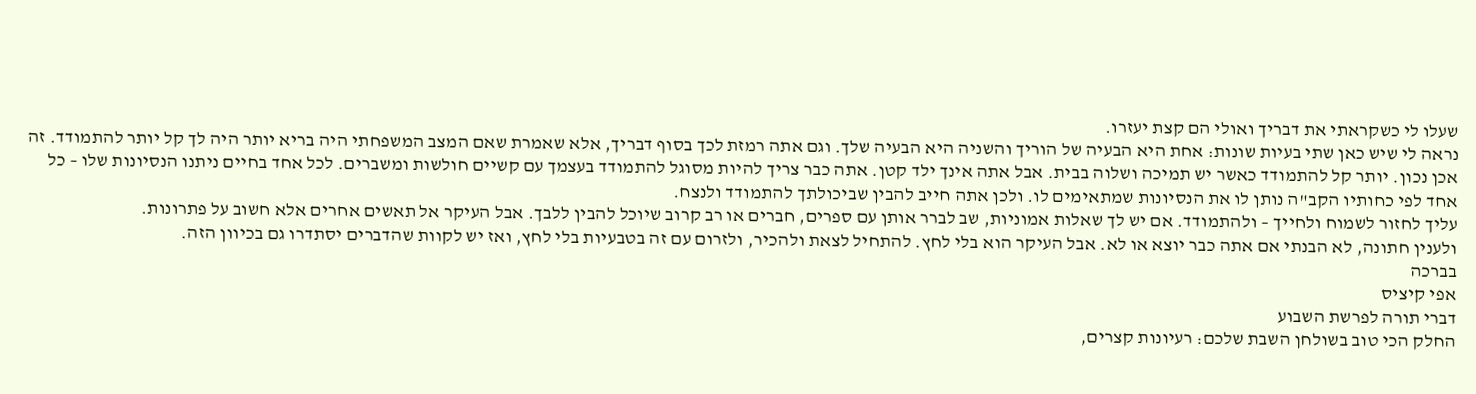שעלו לי כשקראתי את דבריך ואולי הם קצת יעזרו.
נראה לי שיש כאן שתי בעיות שונות: אחת היא הבעיה של הוריך והשניה היא הבעיה שלך. וגם אתה רמזת לכך בסוף דבריך, אלא שאמרת שאם המצב המשפחתי היה בריא יותר היה לך קל יותר להתמודד. זה אכן נכון. יותר קל להתמודד כאשר יש תמיכה ושלוה בבית. אבל אתה אינך ילד קטן. אתה כבר צריך להיות מסוגל להתמודד בעצמך עם קשיים חולשות ומשברים. לכל אחד בחיים ניתנו הנסיונות שלו – כל אחד לפי כחותיו הקב"ה נותן לו את הנסיונות שמתאימים לו. ולכן אתה חייב להבין שביכולתך להתמודד ולנצח.
עליך לחזור לשמוח ולחייך – ולהתמודד. אם יש לך שאלות אמוניות, שב לברר אותן עם ספרים, חברים או רב קרוב שיוכל להבין ללבך. אבל העיקר אל תאשים אחרים אלא חשוב על פתרונות.
ולענין חתונה, לא הבנתי אם אתה כבר יוצא או לא. אבל העיקר הוא בלי לחץ. להתחיל לצאת ולהכיר, ולזרום עם זה בטבעיות בלי לחץ, ואז יש לקוות שהדברים יסתדרו גם בכיוון הזה.
בברכה
אפי קיציס
דברי תורה לפרשת השבוע
החלק הכי טוב בשולחן השבת שלכם: רעיונות קצרים,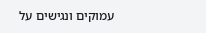עמוקים ונגישים על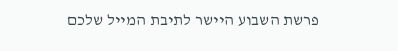פרשת השבוע היישר לתיבת המייל שלכם